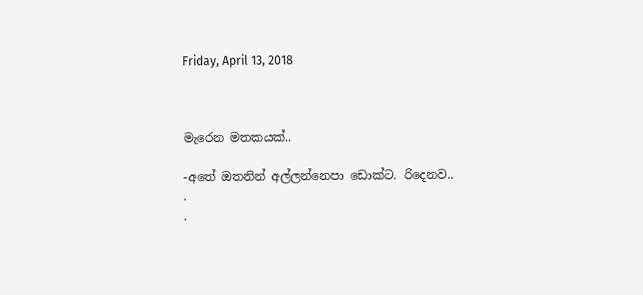Friday, April 13, 2018



මැරෙන මතකයක්..

-අතේ ඔතනින් අල්ලන්නෙපා ඩොක්ට. රිදෙනව..
.
.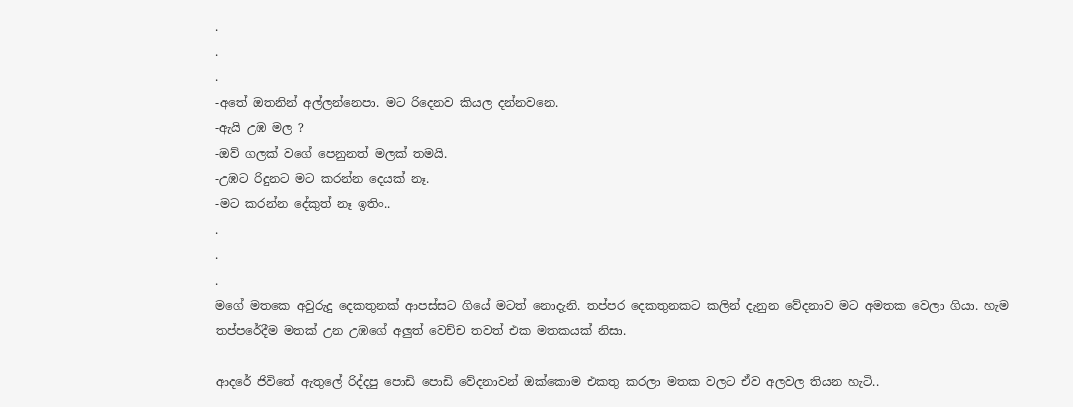.
.
.
-අතේ ඔතනින් අල්ලන්නෙපා. මට රිදෙනව කියල දන්නවනෙ.
-ඇයි උඹ මල ?
-ඔව් ගලක් වගේ පෙනුනත් මලක් තමයි.
-උඹට රිදුනට මට කරන්න දෙයක් නෑ.
-මට කරන්න දේකුත් නෑ ඉතිං..
.
.
.
මගේ මතකෙ අවුරුදු දෙකතුනක් ආපස්සට ගියේ මටත් නොදැනි. තප්පර දෙකතුනකට කලින් දැනුන වේදනාව මට අමතක වෙලා ගියා. හැම තප්පරේදීම මතක් උන උඹගේ අලුත් වෙච්ච තවත් එක මතකයක් නිසා.

ආදරේ ජිවිතේ ඇතුලේ රිද්දපු පොඩි පොඩි වේදනාවන් ඔක්කොම එකතු කරලා මතක වලට ඒව අලවල තියන හැටි..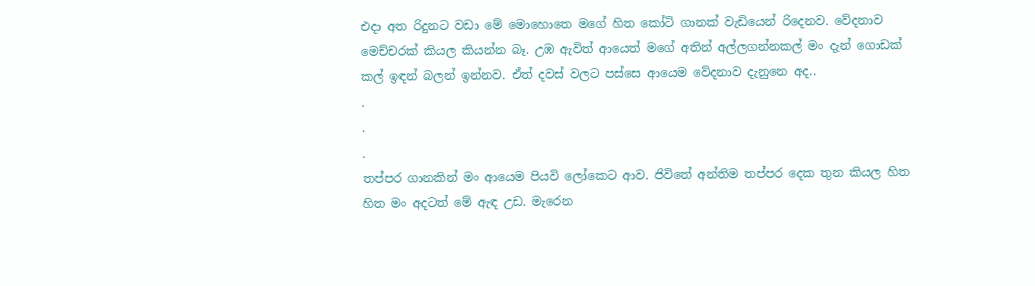එදා අත රිදුනට වඩා මේ මොහොතෙ මගේ හිත කෝටි ගානක් වැඩියෙන් රිදෙනව. වේදනාව මෙච්චරක් කියල කියන්න බෑ. උඹ ඇවිත් ආයෙත් මගේ අතින් අල්ලගන්නකල් මං දැන් ගොඩක් කල් ඉඳන් බලන් ඉන්නව. ඒත් දවස් වලට පස්සෙ ආයෙම වේදනාව දැනුනෙ අද..
.
.
.
තප්පර ගානකින් මං ආයෙම පියවි ලෝකෙට ආව. ජිවිතේ අන්තිම තප්පර දෙක තුන කියල හිත හිත මං අදටත් මේ ඇඳ උඩ. මැරෙන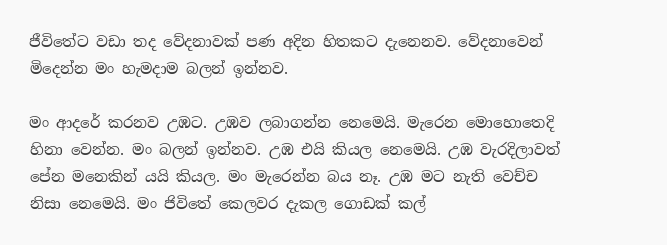ජීවිතේට වඩා තද වේදනාවක් පණ අදින හිතකට දැනෙනව. වේදනාවෙන් මිදෙන්න මං හැමදාම බලන් ඉන්නව.

මං ආදරේ කරනව උඹට. උඹව ලබාගන්න නෙමෙයි. මැරෙන මොහොතෙදි හිනා වෙන්න. මං බලන් ඉන්නව. උඹ එයි කියල නෙමෙයි. උඹ වැරදිලාවත් පේන මනෙකින් යයි කියල. මං මැරෙන්න බය නෑ. උඹ මට නැති වෙච්ච නිසා නෙමෙයි. මං ජිවිතේ කෙලවර දැකල ගොඩක් කල්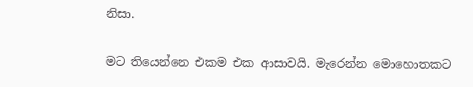නිසා.

මට තියෙන්නෙ එකම එක ආසාවයි. මැරෙන්න මොහොතකට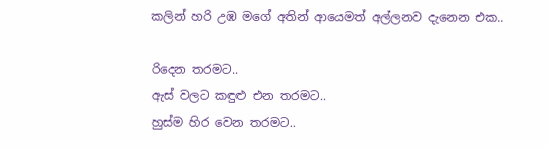කලින් හරි උඹ මගේ අතින් ආයෙමත් අල්ලනව දැනෙන එක..

රිදෙන තරමට..
ඇස් වලට කඳුළු එන තරමට..
හුස්ම හිර වෙන තරමට..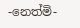-නෙත්මි-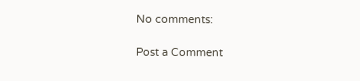No comments:

Post a Comment